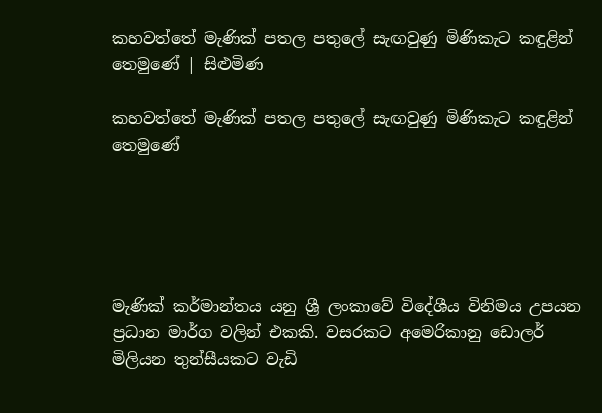කහවත්තේ මැණික් පතල පතුලේ සැඟවුණු මිණිකැට කඳුළින් තෙමුණේ | සිළුමිණ

කහවත්තේ මැණික් පතල පතුලේ සැඟවුණු මිණිකැට කඳුළින් තෙමුණේ





මැණික් කර්මාන්තය යනු ශ්‍රී ලංකාවේ විදේශීය විනිමය උපයන ප්‍රධාන මාර්ග වලින් එකකි. වසරකට අමෙරිකානු ඩොලර් මිලියන තුන්සීයකට වැඩි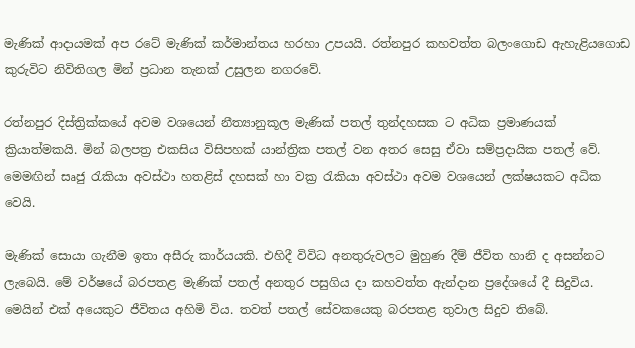මැණික් ආදායමක් අප රටේ මැණික් කර්මාන්තය හරහා උපයයි. රත්නපුර කහවත්ත බලංගොඩ ඇහැළියගොඩ කුරුවිට නිවිතිගල මින් ප්‍රධාන තැනක් උසුලන නගරවේ.

රත්නපුර දිස්ත්‍රික්කයේ අවම වශයෙන් නීත්‍යානුකූල මැණික් පතල් තුන්දහසක ට අධික ප්‍රමාණයක් ක්‍රියාත්මකයි. මින් බලපත්‍ර එකසිය විසිපහක් යාන්ත්‍රික පතල් වන අතර සෙසු ඒවා සම්ප්‍රදායික පතල් වේ. මෙමඟින් සෘජු රැකියා අවස්ථා හතළිස් දහසක් හා වක්‍ර රැකියා අවස්ථා අවම වශයෙන් ලක්ෂයකට අධික වෙයි.

මැණික් සොයා ගැනීම ඉතා අසීරු කාර්යයකි. එහිදී විවිධ අනතුරුවලට මුහුණ දීම් ජීවිත හානි ද අසන්නට ලැබෙයි. මේ වර්ෂයේ බරපතළ මැණික් පතල් අනතුර පසුගිය දා කහවත්ත ඇන්දාන ප්‍රදේශයේ දී සිදුවිය. මෙයින් එක් අයෙකුට ජීවිතය අහිමි විය. තවත් පතල් සේවකයෙකු බරපතළ තුවාල සිදුව තිබේ.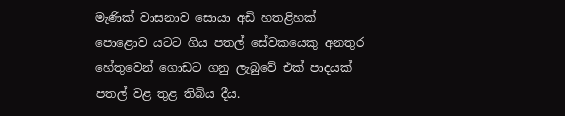මැණික් වාසනාව සොයා අඩි හතළිහක් පොළොව යටට ගිය පතල් සේවකයෙකු අනතුර හේතුවෙන් ගොඩට ගනු ලැබුවේ එක් පාදයක් පතල් වළ තුළ තිබිය දීය.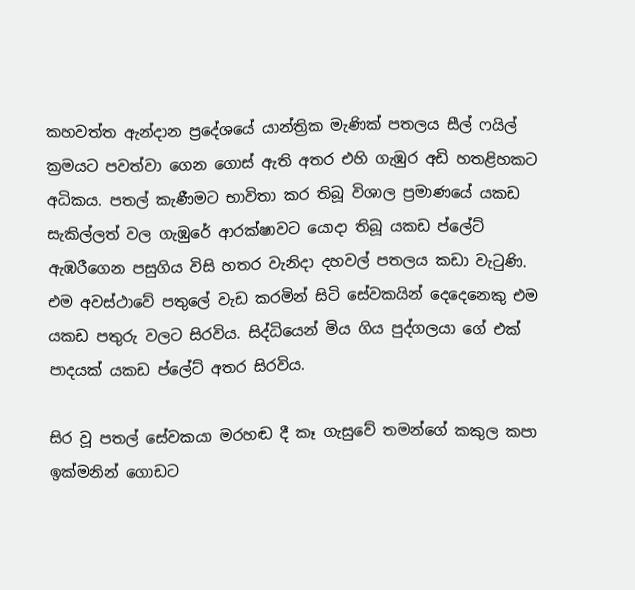කහවත්ත ඇන්දාන ප්‍රදේශයේ යාන්ත්‍රික මැණික් පතලය සීල් ෆයිල් ක්‍රමයට පවත්වා ගෙන ගොස් ඇති අතර එහි ගැඹුර අඩි හතළිහකට අධිකය. පතල් කැණීමට භාවිතා කර තිබූ විශාල ප්‍රමාණයේ යකඩ සැකිල්ලත් වල ගැඹුරේ ආරක්ෂාවට යොදා තිබූ යකඩ ප්ලේට් ඇඹරීගෙන පසුගිය විසි හතර වැනිදා දහවල් පතලය කඩා වැටුණි. එම අවස්ථාවේ පතුලේ වැඩ කරමින් සිටි සේවකයින් දෙදෙනෙකු එම යකඩ පතුරු වලට සිරවිය. සිද්ධියෙන් මිය ගිය පුද්ගලයා ගේ එක් පාදයක් යකඩ ප්ලේට් අතර සිරවිය.

සිර වූ පතල් සේවකයා මරහඬ දී කෑ ගැසුවේ තමන්ගේ කකුල කපා ඉක්මනින් ගොඩට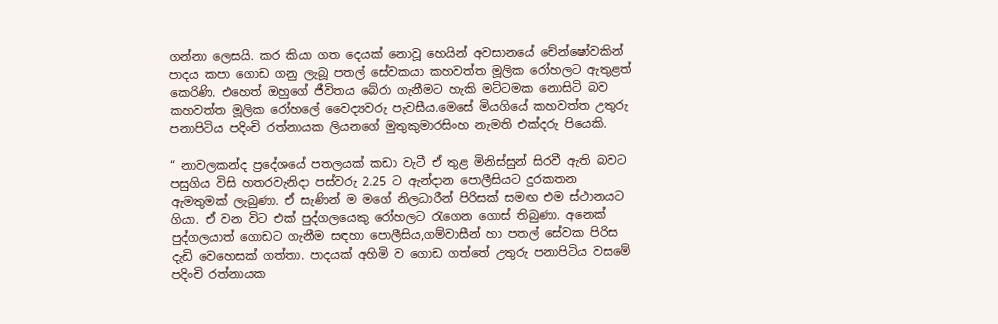ගන්නා ලෙසයි. කර කියා ගත දෙයක් නොවූ හෙයින් අවසානයේ චේන්ෂෝවකින් පාදය කපා ගොඩ ගනු ලැබූ පතල් සේවකයා කහවත්ත මූලික රෝහලට ඇතුළත් කෙරිණි. එහෙත් ඔහුගේ ජීවිතය බේරා ගැනීමට හැකි මට්ටමක නොසිටි බව කහවත්ත මූලික රෝහලේ වෛද්‍යවරු පැවසීය.මෙසේ මියගියේ කහවත්ත උතුරු පනාපිටිය පදිංචි රත්නායක ලියනගේ මුතුකුමාරසිංහ නැමති එක්දරු පියෙකි.

“ නාවලකන්ද ප්‍රදේශයේ පතලයක් කඩා වැටී ඒ තුළ මිනිස්සුන් සිරවී ඇති බවට පසුගිය විසි හතරවැනිදා පස්වරු 2.25 ට ඇන්දාන පොලීසියට දුරකතන ඇමතුමක් ලැබුණා. ඒ සැණින් ම මගේ නිලධාරීන් පිරිසක් සමඟ එම ස්ථානයට ගියා. ඒ වන විට එක් පුද්ගලයෙකු රෝහලට රැගෙන ගොස් තිබුණා. අනෙක් පුද්ගලයාත් ගොඩට ගැනීම සඳහා පොලීසිය,ගම්වාසීන් හා පතල් සේවක පිරිස දැඩි වෙහෙසක් ගත්තා. පාදයක් අහිමි ව ගොඩ ගත්තේ උතුරු පනාපිටිය වසමේ පදිංචි රත්නායක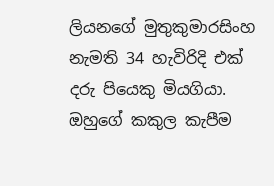ලියනගේ මුතුකුමාරසිංහ නැමති 34 හැවිරිදි එක් දරු පියෙකු මියගියා. ඔහුගේ කකුල කැපීම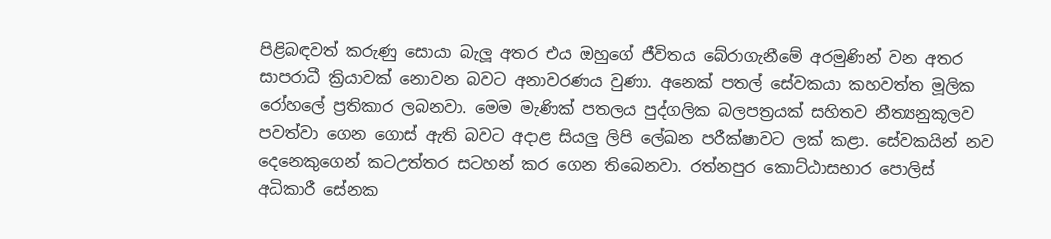පිළිබඳවත් කරුණු සොයා බැලූ අතර එය ඔහුගේ ජීවිතය බේරාගැනීමේ අරමුණින් වන අතර සාපරාධී ක්‍රියාවක් නොවන බවට අනාවරණය වුණා. අනෙක් පතල් සේවකයා කහවත්ත මූලික රෝහලේ ප්‍රතිකාර ලබනවා. මෙම මැණික් පතලය පුද්ගලික බලපත්‍රයක් සහිතව නීත්‍යනුකූලව පවත්වා ගෙන ගොස් ඇති බවට අදාළ සියලු ලිපි ලේඛන පරීක්ෂාවට ලක් කළා. සේවකයින් නව දෙනෙකුගෙන් කටඋත්තර සටහන් කර ගෙන තිබෙනවා. රත්නපුර කොට්ඨාසභාර පොලිස් අධිකාරී සේනක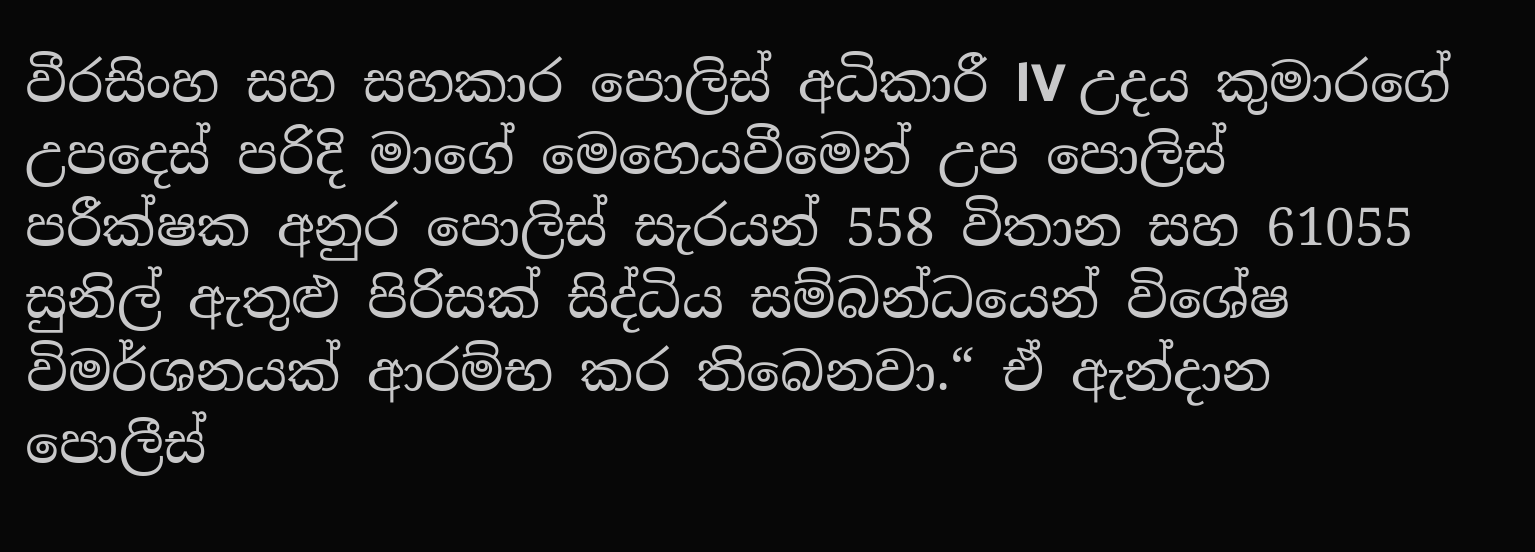වීරසිංහ සහ සහකාර පොලිස් අධිකාරී lV උදය කුමාරගේ උපදෙස් පරිදි මාගේ මෙහෙයවීමෙන් උප පොලිස් පරීක්ෂක අනුර පොලිස් සැරයන් 558 විතාන සහ 61055 සුනිල් ඇතුළු පිරිසක් සිද්ධිය සම්බන්ධයෙන් විශේෂ විමර්ශනයක් ආරම්භ කර තිබෙනවා.“ ඒ ඇන්දාන පොලීස්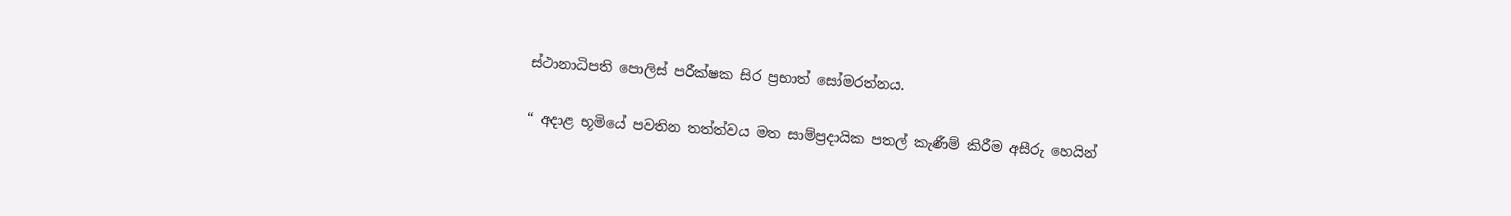ස්ථානාධිපති පොලිස් පරීක්ෂක සිර ප්‍රභාත් සෝමරත්නය.

“ අදාළ භූමියේ පවතින තත්ත්වය මත සාම්ප්‍රදායික පතල් කැණීම් කිරීම අසීරු හෙයින්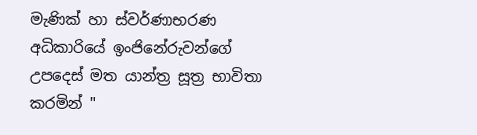මැණික් හා ස්වර්ණාභරණ අධිකාරියේ ඉංජිනේරුවන්ගේ උපදෙස් මත යාන්ත්‍ර සූත්‍ර භාවිතා කරමින් "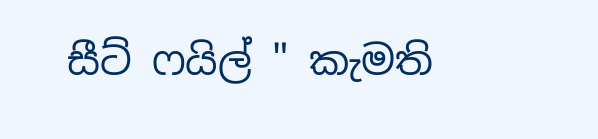සීට් ෆයිල් " කැමති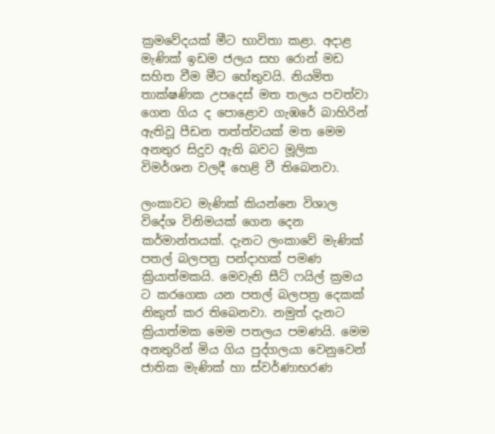ක්‍රමවේදයක් මීට භාවිතා කළා. අදාළ මැණික් ඉඩම ජලය සහ රොන් මඩ සහිත වීම මීට හේතුවයි. නියමිත තාක්ෂණික උපදෙස් මත තලය පවත්වා ගෙන ගිය ද පොළොව ගැඹරේ බාහිරින් ඇතිවූ පීඩන තත්ත්වයක් මත මෙම අනතුර සිදුව ඇති බවට මූලික විමර්ශන වලදී හෙළි වී තිබෙනවා.

ලංකාවට මැණික් කියන්නෙ විශාල විදේශ විනිමයක් ගෙන දෙන කර්මාන්තයක්. දැනට ලංකාවේ මැණික් පතල් බලපත්‍ර පන්දාහක් පමණ ක්‍රියාත්මකයි. මෙවැනි සීට් ෆයිල් ක්‍රමය ට කරගෙක යන පතල් බලපත්‍ර දෙකක් නිකුත් කර තිබෙනවා. නමුත් දැනට ක්‍රියාත්මක මෙම පතලය පමණයි. මෙම අනතුරින් මිය ගිය පුද්ගලයා වෙනුවෙන් ජාතික මැණික් හා ස්වර්ණාභරණ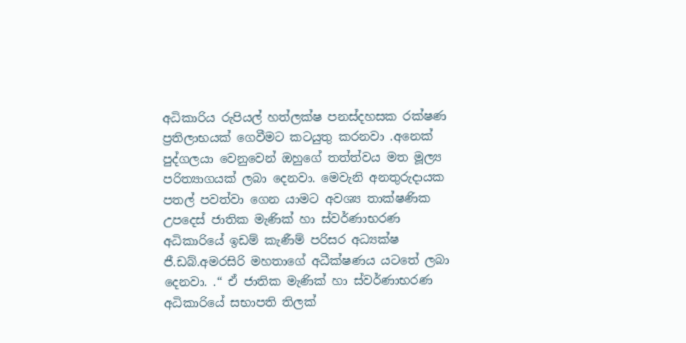අධිකාරිය රුපියල් හත්ලක්ෂ පනස්දහසක රක්ෂණ ප්‍රතිලාභයක් ගෙවීමට කටයුතු කරනවා .අනෙක් පුද්ගලයා වෙනුවෙන් ඔහුගේ තත්ත්වය මත මූල්‍ය පරිත්‍යාගයක් ලබා දෙනවා. මෙවැනි අනතුරුදායක පතල් පවත්වා ගෙන යාමට අවශ්‍ය තාක්ෂණික උපදෙස් ජාතික මැණික් හා ස්වර්ණාභරණ අධිකාරියේ ඉඩම් කැණීම් පරිසර අධ්‍යක්ෂ ජී.ඩබ්.අමරසිරි මහතාගේ අධීක්ෂණය යටතේ ලබා දෙනවා. .“ ඒ ජාතික මැණික් හා ස්වර්ණාභරණ අධිකාරියේ සභාපති තිලක්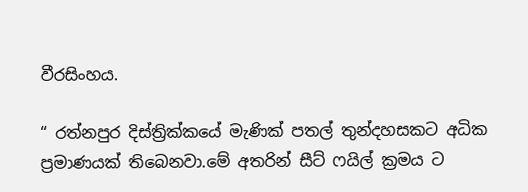වීරසිංහය.

“ රත්නපුර දිස්ත්‍රික්කයේ මැණික් පතල් තුන්දහසකට අධික ප්‍රමාණයක් තිබෙනවා.මේ අතරින් සීට් ෆයිල් ක්‍රමය ට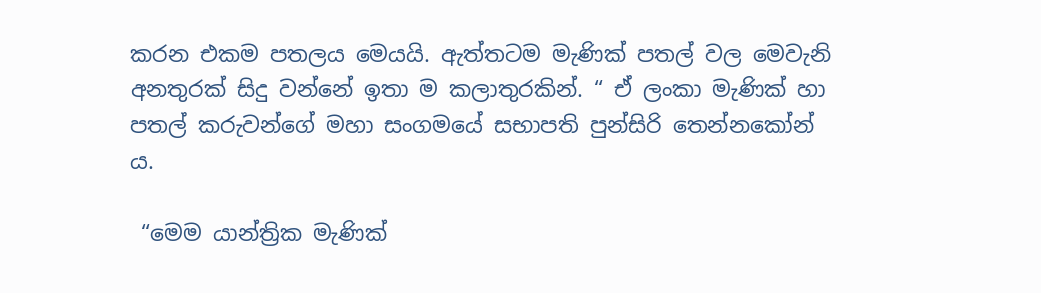කරන එකම පතලය මෙයයි. ඇත්තටම මැණික් පතල් වල මෙවැනි අනතුරක් සිදු වන්නේ ඉතා ම කලාතුරකින්. “ ඒ ලංකා මැණික් හා පතල් කරුවන්ගේ මහා සංගමයේ සභාපති පුන්සිරි තෙන්නකෝන් ය.

 “මෙම යාන්ත්‍රික මැණික්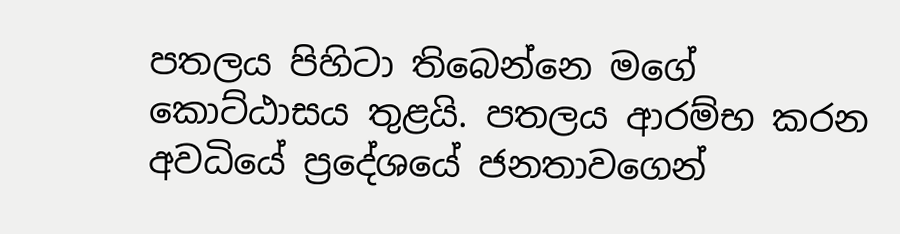පතලය පිහිටා තිබෙන්නෙ මගේ කොට්ඨාසය තුළයි. පතලය ආරම්භ කරන අවධියේ ප්‍රදේශයේ ජනතාවගෙන්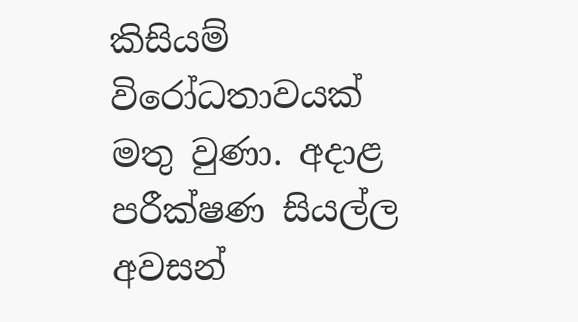කිසියම් විරෝධතාවයක් මතු වුණා. අදාළ පරීක්ෂණ සියල්ල අවසන්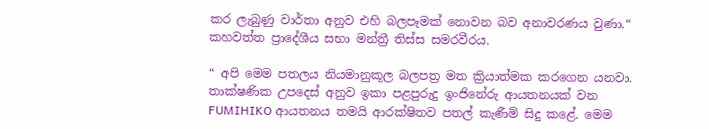කර ලැබුණු වාර්තා අනුව එහි බලපෑමක් නොවන බව අනාවරණය වුණා.“ කහවත්ත ප්‍රාදේශීය සභා මන්ත්‍රී තිස්ස සමරවීරය.

“ අපි මෙම පතලය නියමානුකූල බලපත්‍ර මත ක්‍රියාත්මක කරගෙන යනවා. තාක්ෂණික උපදෙස් අනුව ඉකා පළපුරුදු ඉංජිනේරු ආයතනයක් වන FUMIHIKO ආයතනය තමයි ආරක්ෂිතව පතල් කැණීම් සිදු කළේ. මෙම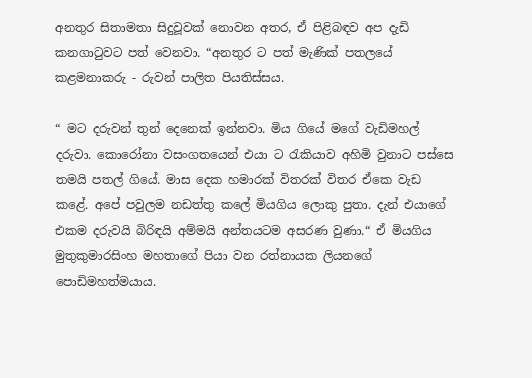අනතුර සිතාමතා සිදුවූවක් නොවන අතර, ඒ පිළිබඳව අප දැඩි කනගාටුවට පත් වෙනවා. “අනතුර ට පත් මැණික් පතලයේ කළමනාකරු - රුවන් පාලිත පියතිස්සය.

“ මට දරුවන් තුන් දෙනෙක් ඉන්නවා. මිය ගියේ මගේ වැඩිමහල් දරුවා. කොරෝනා වසංගතයෙන් එයා ට රැකියාව අහිමි වුනාට පස්සෙ තමයි පතල් ගියේ. මාස දෙක හමාරක් විතරක් විතර ඒකෙ වැඩ කළේ. අපේ පවුලම නඩත්තු කලේ මියගිය ලොකු පුතා. දැන් එයාගේ එකම දරුවයි බිරිඳයි අම්මයි අන්තයටම අසරණ වුණා.“ ඒ මියගිය මුතුකුමාරසිංහ මහතාගේ පියා වන රත්නායක ලියනගේ පොඩිමහත්මයාය.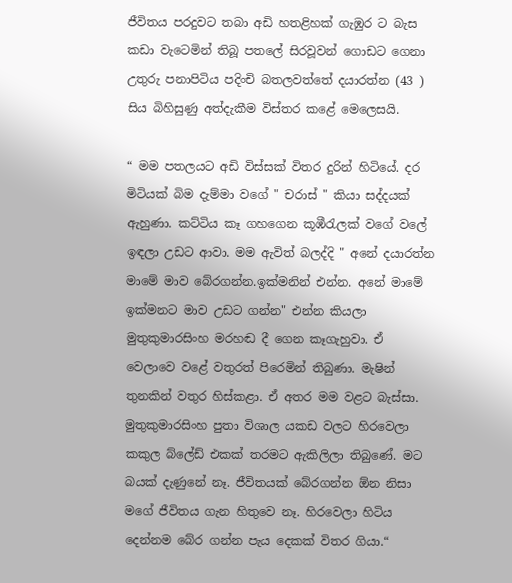ජීවිතය පරදුවට තබා අඩි හතළිහක් ගැඹුර ට බැස කඩා වැටෙමින් තිබූ පතලේ සිරවූවන් ගොඩට ගෙනා උතුරු පනාපිටිය පදිංචි බතලවත්තේ දයාරත්න (43 ) සිය බිහිසුණු අත්දැකීම විස්තර කළේ මෙලෙසයි.

“ මම පතලයට අඩි විස්සක් විතර දුරින් හිටියේ. දර මිටියක් බිම දැම්මා වගේ " චරාස් " කියා සද්දයක් ඇහුණා. කට්ටිය කෑ ගහගෙන කූඹීරැලක් වගේ වලේ ඉඳලා උඩට ආවා. මම ඇවිත් බලද්දි " අනේ දයාරත්න මාමේ මාව බේරගන්න.ඉක්මනින් එන්න. අනේ මාමේ ඉක්මනට මාව උඩට ගන්න" එන්න කියලා මුතුකුමාරසිංහ මරහඬ දී ගෙන කෑගැහුවා. ඒ වෙලාවෙ වළේ වතුරත් පිරෙමින් තිබුණා. මැෂින් තුනකින් වතුර හිස්කළා. ඒ අතර මම වළට බැස්සා. මුතුකුමාරසිංහ පුතා විශාල යකඩ වලට හිරවෙලා කකුල බ්ලේඩ් එකක් තරමට ඇකිලිලා තිබුණේ. මට බයක් දැණුනේ නෑ. ජීවිතයක් බේරගන්න ඕන නිසා මගේ ජීවිතය ගැන හිතුවෙ නෑ. හිරවෙලා හිටිය දෙන්නම බේර ගන්න පැය දෙකක් විතර ගියා.“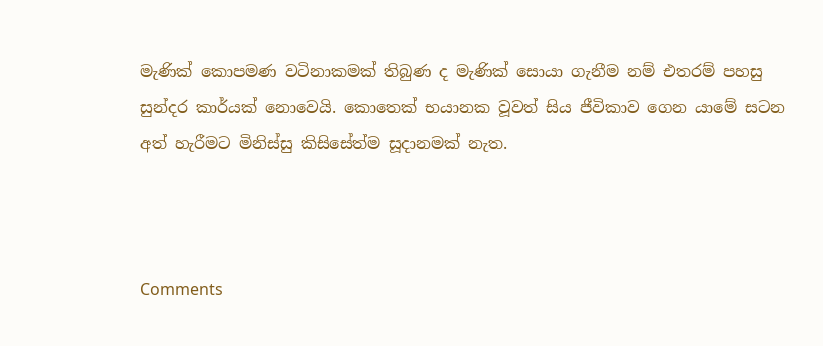මැණික් කොපමණ වටිනාකමක් තිබුණ ද මැණික් සොයා ගැනීම නම් එතරම් පහසු සුන්දර කාර්යක් නොවෙයි. කොතෙක් භයානක වූවත් සිය ජීවිකාව ගෙන යාමේ සටන අත් හැරීමට මිනිස්සු කිසිසේත්ම සූදානමක් නැත.



Comments